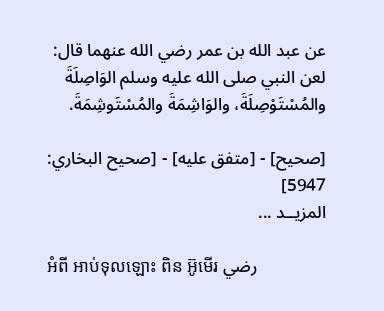عن عبد الله بن عمر رضي الله عنهما قال:
لعن النبي صلى الله عليه وسلم الوَاصِلَةَ والمُسْتَوْصِلَةَ، والوَاشِمَةَ والمُسْتَوشِمَةَ.

[صحيح] - [متفق عليه] - [صحيح البخاري: 5947]
المزيــد ...

អំពី អាប់ទុលឡោះ ពិន អ៊ូមើរ رضي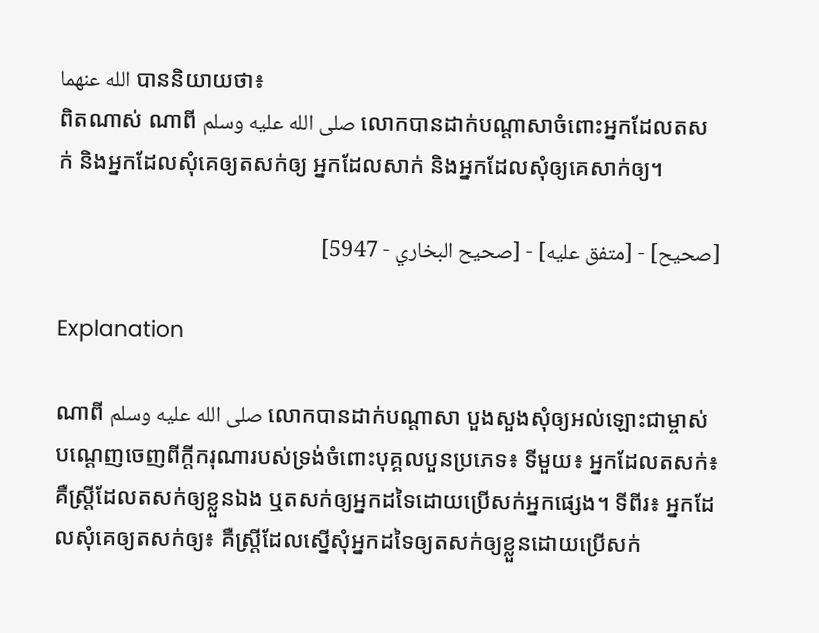الله عنهما បាននិយាយថា៖
ពិតណាស់ ណាពី صلى الله عليه وسلم លោកបានដាក់បណ្ដាសាចំពោះអ្នកដែលតសក់ និងអ្នកដែលសុំគេឲ្យតសក់ឲ្យ អ្នកដែលសាក់ និងអ្នកដែលសុំឲ្យគេសាក់ឲ្យ។

[صحيح] - [متفق عليه] - [صحيح البخاري - 5947]

Explanation

ណាពី صلى الله عليه وسلم លោកបានដាក់បណ្តាសា បួងសួងសុំឲ្យអល់ឡោះជាម្ចាស់បណ្តេញចេញពីក្តីករុណារបស់ទ្រង់ចំពោះបុគ្គលបួនប្រភេទ៖ ទីមួយ៖ អ្នកដែលតសក់៖ គឺស្ត្រីដែលតសក់ឲ្យខ្លួនឯង ឬតសក់ឲ្យអ្នកដទៃដោយប្រើសក់អ្នកផ្សេង។ ទីពីរ៖ អ្នកដែលសុំគេឲ្យតសក់ឲ្យ៖ គឺស្ត្រីដែលស្នើសុំអ្នកដទៃឲ្យតសក់ឲ្យខ្លួនដោយប្រើសក់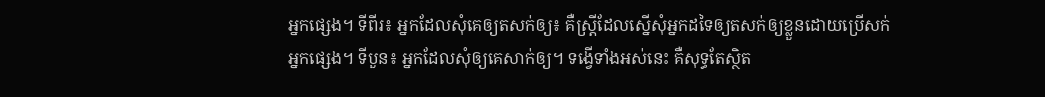អ្នកផ្សេង។ ទីពីរ៖ អ្នកដែលសុំគេឲ្យតសក់ឲ្យ៖ គឺស្ត្រីដែលស្នើសុំអ្នកដទៃឲ្យតសក់ឲ្យខ្លួនដោយប្រើសក់អ្នកផ្សេង។ ទីបួន៖ អ្នកដែលសុំឲ្យគេសាក់ឲ្យ។ ទង្វើទាំងអស់នេះ គឺសុទ្ធតែស្ថិត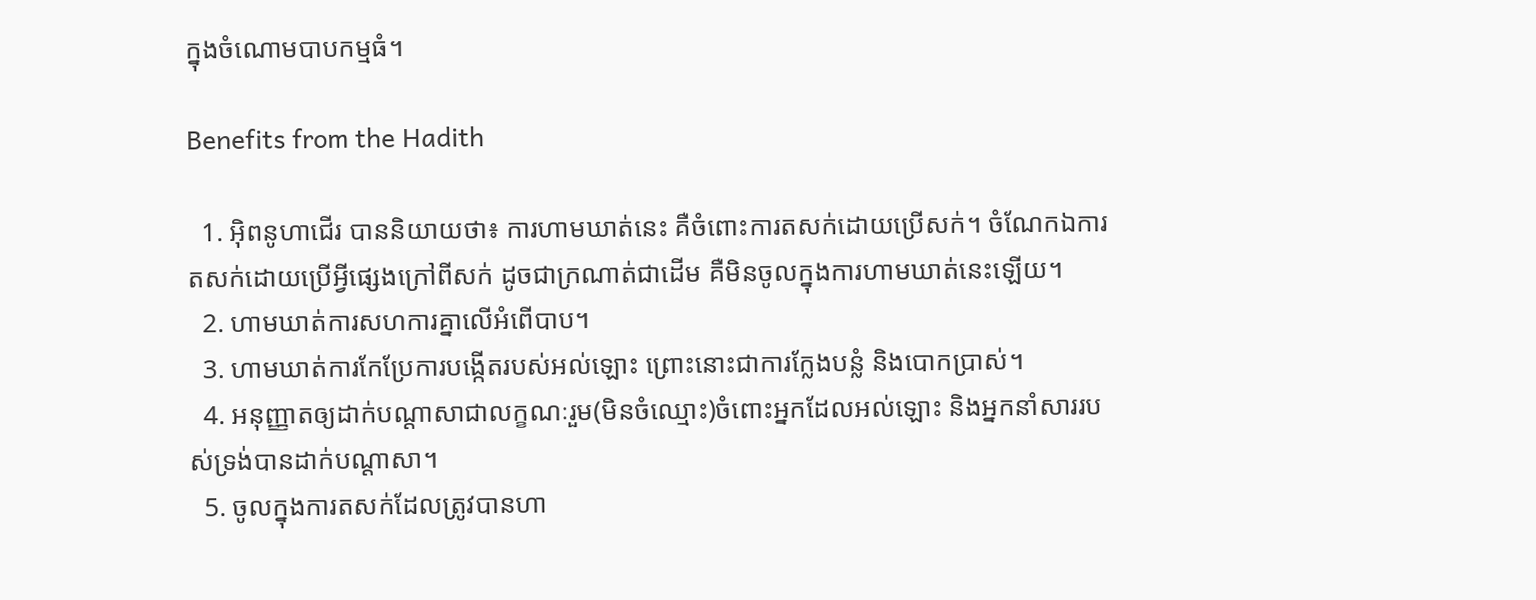ក្នុងចំណោមបាបកម្មធំ។

Benefits from the Hadith

  1. អ៊ិពនូហាជើរ បាននិយាយថា៖ ការហាមឃាត់នេះ គឺចំពោះការតសក់ដោយប្រើសក់។ ចំណែកឯការតសក់ដោយប្រើអ្វីផ្សេងក្រៅពីសក់ ដូចជាក្រណាត់ជាដើម គឺមិនចូលក្នុងការហាមឃាត់នេះឡើយ។
  2. ហាមឃាត់ការសហការគ្នាលើអំពើបាប។
  3. ហាមឃាត់ការកែប្រែការបង្កើតរបស់អល់ឡោះ ព្រោះនោះជាការក្លែងបន្លំ និងបោកប្រាស់។
  4. អនុញ្ញាតឲ្យដាក់បណ្តាសាជាលក្ខណៈរួម(មិនចំឈ្មោះ)ចំពោះអ្នកដែលអល់ឡោះ និងអ្នកនាំសាររបស់ទ្រង់បានដាក់បណ្តាសា។
  5. ចូលក្នុងការតសក់ដែលត្រូវបានហា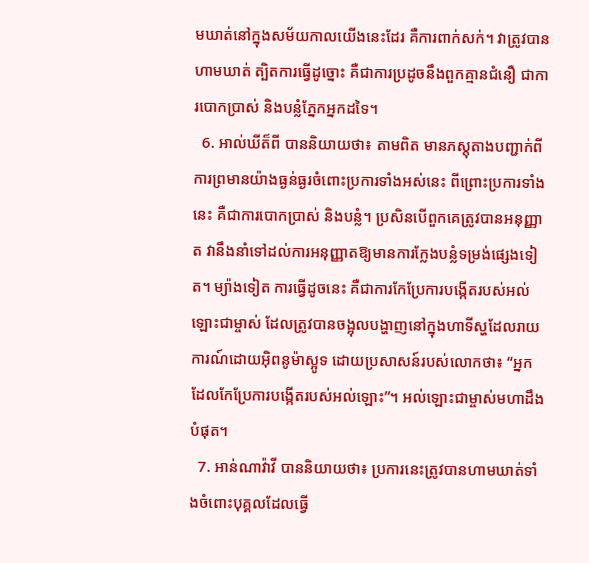មឃាត់នៅក្នុងសម័យកាលយើងនេះដែរ គឺការពាក់សក់។ វាត្រូវបានហាមឃាត់ ត្បិតការធ្វើដូច្នោះ គឺជាការប្រដូចនឹងពួកគ្មានជំនឿ ជាការបោកប្រាស់ និងបន្លំភ្នែកអ្នកដទៃ។
  6. អាល់ឃីត៏ពី បាននិយាយថា៖ តាមពិត មានភស្តុតាងបញ្ជាក់ពីការព្រមានយ៉ាងធ្ងន់ធ្ងរចំពោះប្រការទាំងអស់នេះ ពីព្រោះប្រការទាំងនេះ គឺជាការបោកប្រាស់ និងបន្លំ។ ប្រសិនបើពួកគេត្រូវបានអនុញ្ញាត វានឹងនាំទៅដល់ការអនុញ្ញាតឱ្យមានការក្លែងបន្លំទម្រង់ផ្សេងទៀត។ ម្យ៉ាងទៀត ការធ្វើដូចនេះ គឺជាការកែប្រែការបង្កើតរបស់អល់ឡោះជាម្ចាស់ ដែលត្រូវបានចង្អុលបង្ហាញនៅក្នុងហាទីស្ហដែលរាយការណ៍ដោយអ៊ិពនូម៉ាស្អូទ ដោយប្រសាសន៍របស់លោកថា៖ “អ្នកដែលកែប្រែការបង្កើតរបស់អល់ឡោះ”។ អល់ឡោះជាម្ចាស់មហាដឹងបំផុត។
  7. អាន់ណាវ៉ាវី បាននិយាយថា៖ ប្រការនេះត្រូវបានហាមឃាត់ទាំងចំពោះបុគ្គលដែលធ្វើ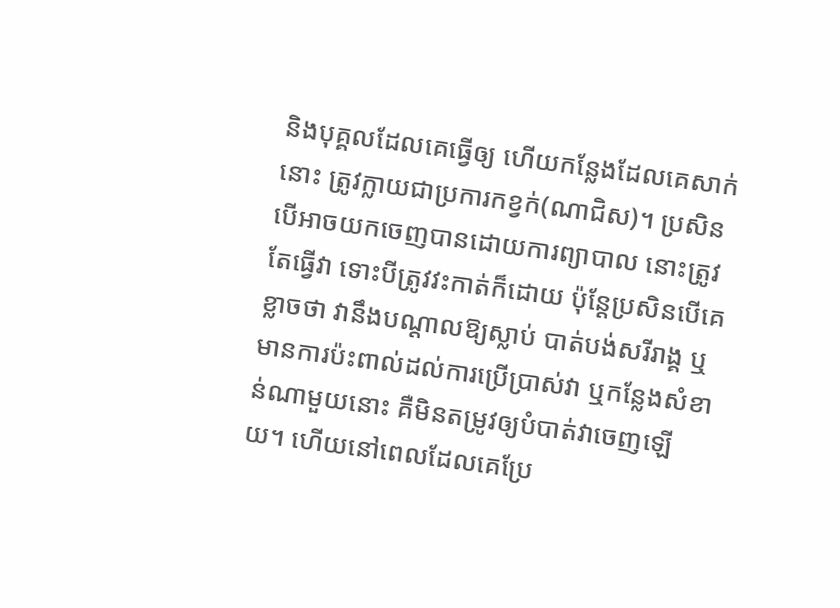និងបុគ្គលដែលគេធ្វើឲ្យ ហើយកន្លែងដែលគេសាក់នោះ ត្រូវក្លាយជាប្រការកខ្វក់(ណាជិស)។ ប្រសិនបើអាចយកចេញបានដោយការព្យាបាល នោះត្រូវតែធ្វើវា ទោះបីត្រូវវះកាត់ក៏ដោយ ប៉ុន្តែប្រសិនបើគេខ្លាចថា វានឹងបណ្តាលឱ្យស្លាប់ បាត់បង់សរីរាង្គ ឬមានការប៉ះពាល់ដល់ការប្រើប្រាស់វា ឬកន្លែងសំខាន់ណាមួយនោះ គឺមិនតម្រូវឲ្យបំបាត់វាចេញឡើយ។ ហើយនៅពេលដែលគេប្រែ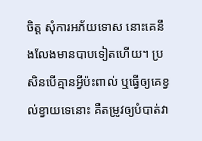ចិត្ត សុំការអភ័យទោស នោះគេនឹងលែងមានបាបទៀតហើយ។ ប្រសិនបើគ្មានអ្វីប៉ះពាល់ ឬធ្វើឲ្យគេខ្វល់ខ្វាយទេនោះ គឺតម្រូវឲ្យបំបាត់វា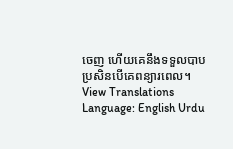ចេញ ហើយគេនឹងទទួលបាប ប្រសិនបើគេពន្យារពេល។
View Translations
Language: English Urdu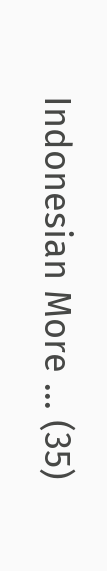Indonesian More ... (35)